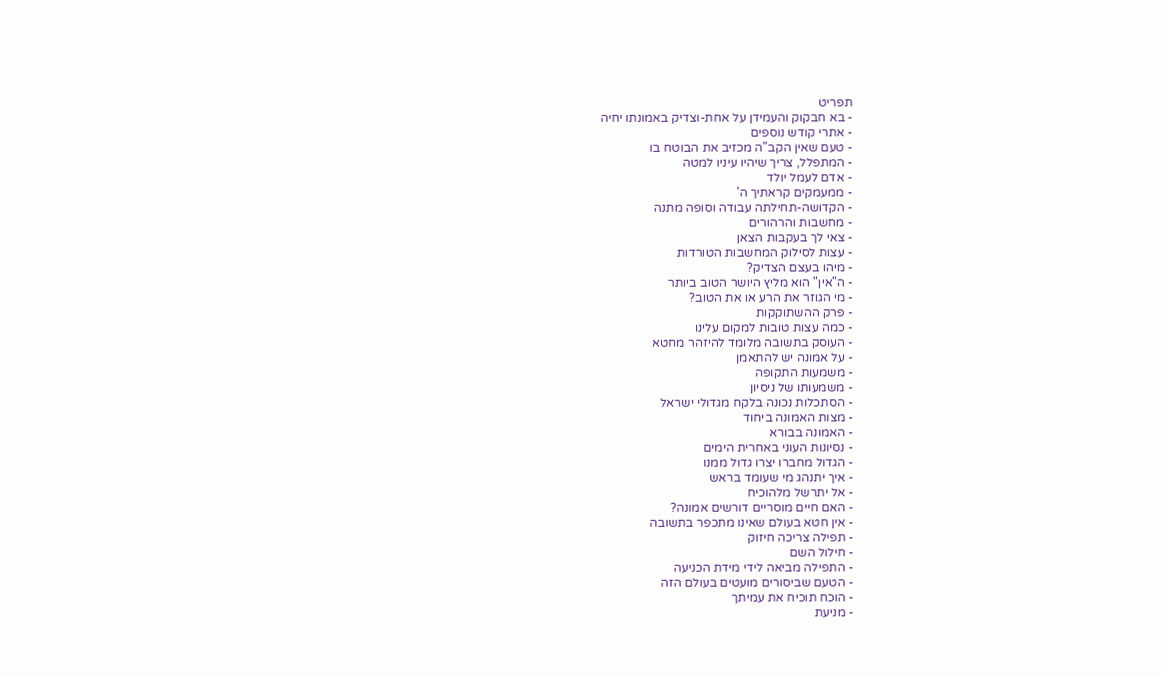תפריט
- בא חבקוק והעמידן על אחת-וצדיק באמונתו יחיה
- אתרי קודש נוספים
- טעם שאין הקב"ה מכזיב את הבוטח בו
- המתפלל, צריך שיהיו עיניו למטה
- אדם לעמל יולד
- ממעמקים קראתיך ה'
- הקדושה-תחילתה עבודה וסופה מתנה
- מחשבות והרהורים
- צאי לך בעקבות הצאן
- עצות לסילוק המחשבות הטורדות
- מיהו בעצם הצדיק?
- ה"אין" הוא מליץ היושר הטוב ביותר
- מי הגוזר את הרע או את הטוב?
- פרק ההשתוקקות
- כמה עצות טובות למקום עלינו
- העוסק בתשובה מלומד להיזהר מחטא
- על אמונה יש להתאמן
- משמעות התקופה
- משמעותו של ניסיון
- הסתכלות נכונה בלקח מגדולי ישראל
- מצות האמונה ביחוד
- האמונה בבורא
- נסיונות העוני באחרית הימים
- הגדול מחברו יצרו גדול ממנו
- איך יתנהג מי שעומד בראש
- אל יתרשל מלהוכיח
- האם חיים מוסריים דורשים אמונה?
- אין חטא בעולם שאינו מתכפר בתשובה
- תפילה צריכה חיזוק
- חילול השם
- התפילה מביאה לידי מידת הכניעה
- הטעם שביסורים מועטים בעולם הזה
- הוכח תוכיח את עמיתך
- מניעת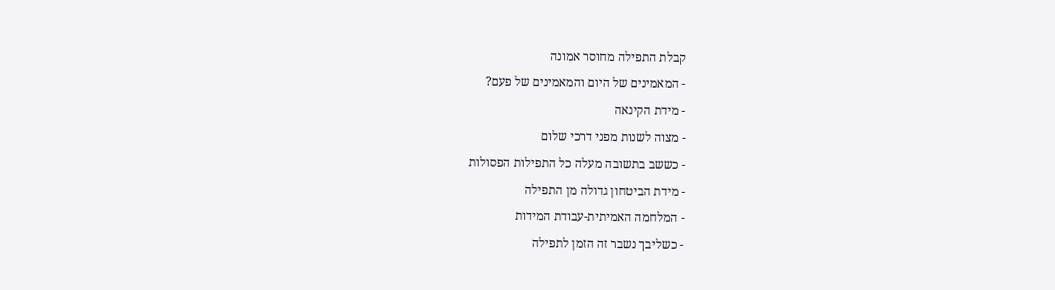קבלת התפילה מחוסר אמונה
- המאמינים של היום והמאמינים של פעם?
- מידת הקינאה
- מצוה לשנות מפני דרכי שלום
- כששב בתשובה מעלה כל התפילות הפסולות
- מידת הביטחון גדולה מן התפילה
- המלחמה האמיתית-עבודת המידות
- כשליבך נשבר זה הזמן לתפילה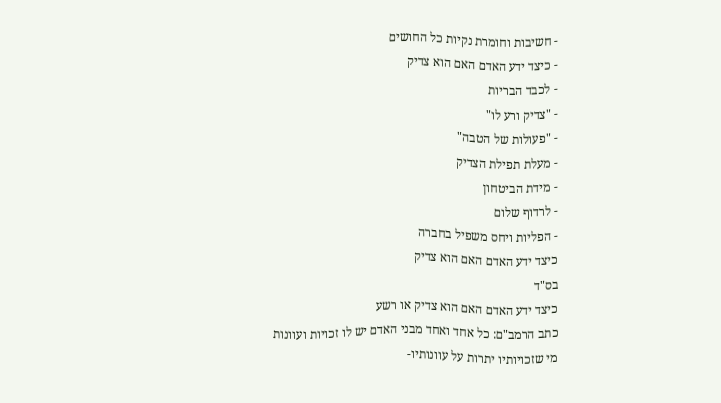- חשיבות וחומרת נקיות כל החושים
- כיצד ידע האדם האם הוא צדיק
- לכבד הבריות
- "צדיק ורע לו"
- "פעולות של הטבה"
- מעלת תפילת הצדיק
- מידת הביטחון
- לרדוף שלום
- הפליות ויחס משפיל בחברה
כיצד ידע האדם האם הוא צדיק
בס"ד
כיצד ידע האדם האם הוא צדיק או רשע
כתב הרמב"ם: כל אחד ואחד מבני האדם יש לו זכויות ועוונות
מי שזכויותיו יתרות על עוונותיו-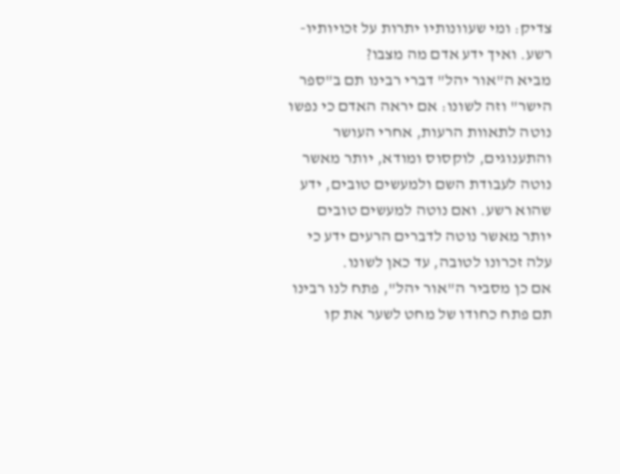צדיק: ומי שעוונותיו יתרות על זכויותיו-רשע. ואיך ידע אדם מה מצבו?
מביא ה"אור יהל" דברי רבינו תם ב"ספר הישר" וזה לשונו: אם יראה האדם כי נפשו נוטה לתאוות הרעות, אחרי העושר והתענוגים, לוקסוס ומודא, יותר מאשר נוטה לעבודת השם ולמעשים טובים, ידע שהוא רשע. ואם נוטה למעשים טובים יותר מאשר נוטה לדברים הרעים ידע כי עלה זכרונו לטובה, עד כאן לשונו.
אם כן מסביר ה"אור יהל", פתח לנו רבינו תם פתח כחודו של מחט לשער את קו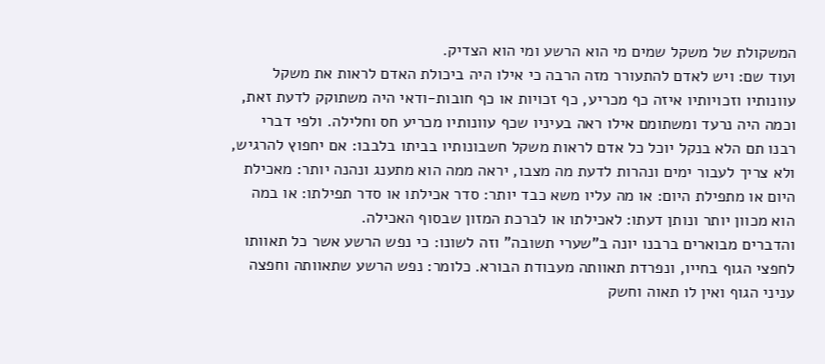המשקולת של משקל שמים מי הוא הרשע ומי הוא הצדיק.
ועוד שם: ויש לאדם להתעורר מזה הרבה כי אילו היה ביכולת האדם לראות את משקל עוונותיו וזכויותיו איזה כף מכריע, כף זכויות או כף חובות-ודאי היה משתוקק לדעת זאת, וכמה היה נרעד ומשתומם אילו ראה בעיניו שכף עוונותיו מכריע חס וחלילה. ולפי דברי רבנו תם הלא בנקל יוכל כל אדם לראות משקל חשבונותיו בביתו בלבבו: אם יחפוץ להרגיש, ולא צריך לעבור ימים ונהרות לדעת מה מצבו, יראה ממה הוא מתענג ונהנה יותר: מאכילת היום או מתפילת היום: או מה עליו משא כבד יותר: סדר אכילתו או סדר תפילתו: או במה הוא מכוון יותר ונותן דעתו: לאכילתו או לברכת המזון שבסוף האכילה.
והדברים מבוארים ברבנו יונה ב"שערי תשובה" וזה לשונו: כי נפש הרשע אשר כל תאוותו לחפצי הגוף בחייו, ונפרדת תאוותה מעבודת הבורא. כלומר: נפש הרשע שתאוותה וחפצה עניני הגוף ואין לו תאוה וחשק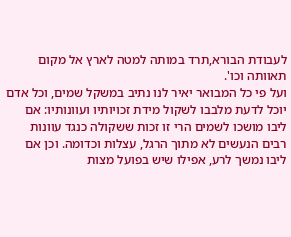לעבודת הבורא,תרד במותה למטה לארץ אל מקום תאוותה וכו'.
ועל פי כל המבואר יאיר לנו נתיב במשקל שמים, וכל אדם יוכל לדעת מלבבו לשקול מידת זכויותיו ועוונותיו: אם ליבו מושכו לשמים הרי זו זכות ששקולה כנגד עוונות רבים הנעשים לא מתוך הרגל, עצלות וכדומה. וכן אם ליבו נמשך לרע, אפילו שיש בפועל מצות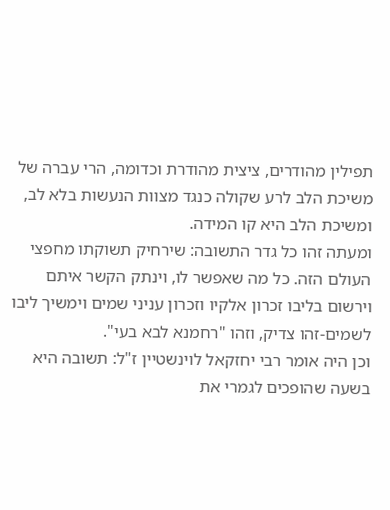תפילין מהודרים, ציצית מהודרת וכדומה, הרי עברה של משיכת הלב לרע שקולה כנגד מצוות הנעשות בלא לב, ומשיכת הלב היא קו המידה.
ומעתה זהו כל גדר התשובה: שירחיק תשוקתו מחפצי העולם הזה. כל מה שאפשר לו, וינתק הקשר איתם וירשום בליבו זכרון אלקיו וזכרון עניני שמים וימשיך ליבו לשמים-זהו צדיק, וזהו "רחמנא לבא בעי".
וכן היה אומר רבי יחזקאל לוינשטיין ז"ל: תשובה היא בשעה שהופכים לגמרי את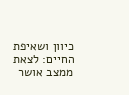כיוון ושאיפת החיים: לצאת ממצב אושר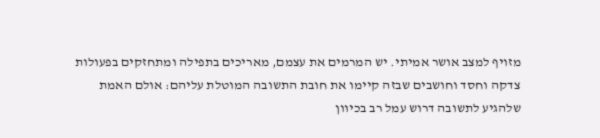מזויף למצב אושר אמיתי. יש המרמים את עצמם, מאריכים בתפילה ומתחזקים בפעולות צדקה וחסד וחושבים שבזה קיימו את חובת התשובה המוטלת עליהם: אולם האמת שלהגיע לתשובה דרוש עמל רב בכיוון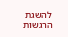להשגת הרגשות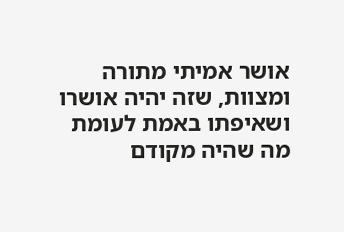אושר אמיתי מתורה ומצוות, שזה יהיה אושרו ושאיפתו באמת לעומת מה שהיה מקודם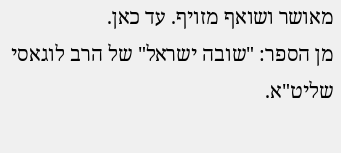מאושר ושואף מזויף. עד כאן.
מן הספר: "שובה ישראל" של הרב לוגאסי שליט"א.